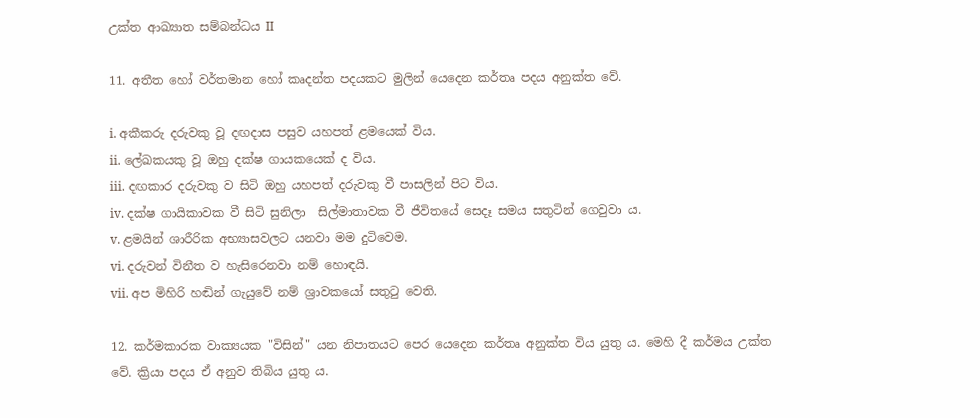උක්ත ආඛ්‍යාත සම්බන්ධය II

11. අතීත හෝ වර්තමාන හෝ කෘදන්ත පදයකට මුලින් යෙදෙන කර්තෘ පදය අනුක්ත වේ.

i. අකීකරු දරුවකු වූ දඟදාස පසුව යහපත් ළමයෙක් විය.
ii. ලේඛකයකු වූ ඔහු දක්ෂ ගායකයෙක් ද විය.
iii. දඟකාර දරුවකු ව සිටි ඔහු යහපත් දරුවකු වී පාසලින් පිට විය.
iv. දක්ෂ ගායිකාවක වී සිටි සුනිලා  සිල්මාතාවක වී ජීවිතයේ සෙදෑ සමය සතුටින් ගෙවුවා ය.
v. ළමයින් ශාරීරික අභ්‍යාසවලට යනවා මම දුටිවෙම.
vi. දරුවන් විනීත ව හැසිරෙනවා නම් හොඳයි.
vii. අප මිහිරි හඬින් ගැයුවේ නම් ශ්‍රාවකයෝ සතුටු වෙති.

12. කර්මකාරක වාක්‍යයක "විසින්" යන නිපාතයට පෙර යෙදෙන කර්තෘ අනුක්ත විය යුතු ය. මෙහි දී කර්මය උක්ත වේ. ක්‍රියා පදය ඒ අනුව තිබිය යුතු ය.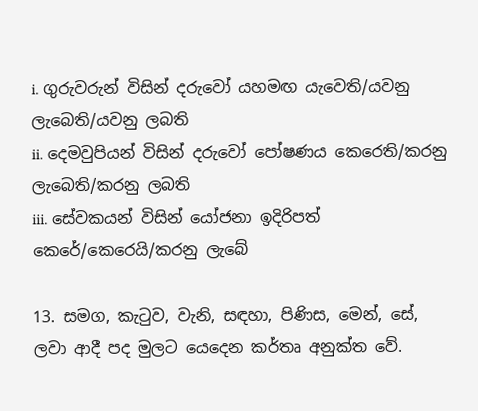i. ගුරුවරුන් විසින් දරුවෝ යහමඟ යැවෙති/යවනු ලැබෙති/යවනු ලබති
ii. දෙමවුපියන් විසින් දරුවෝ පෝෂණය කෙරෙති/කරනු ලැබෙති/කරනු ලබති
iii. සේවකයන් විසින් යෝජනා ඉදිරිපත් කෙරේ/කෙරෙයි/කරනු ලැබේ

13. සමග, කැටුව, වැනි, සඳහා, පිණිස, මෙන්, සේ, ලවා ආදී පද මුලට යෙදෙන කර්තෘ අනුක්ත වේ.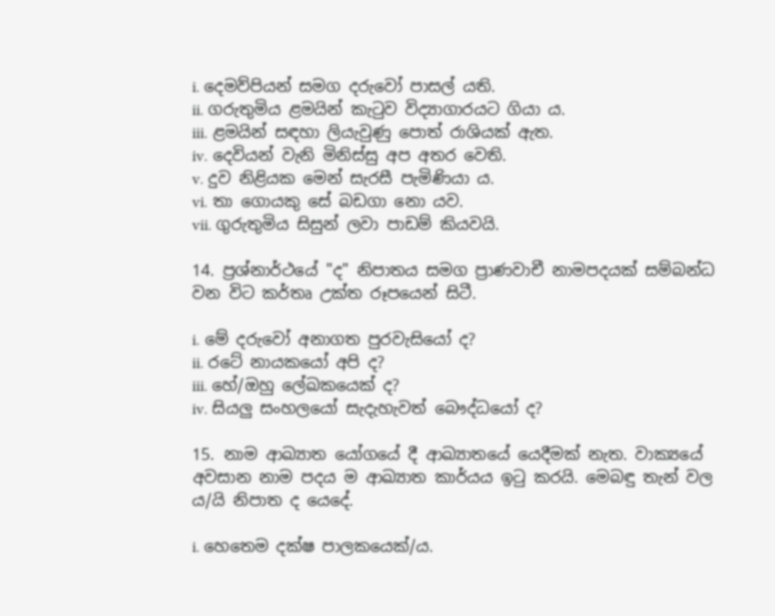i. දෙමව්පියන් සමග දරුවෝ පාසල් යති.
ii. ගරුතුමිය ළමයින් කැටුව විද්‍යාගාරයට ගියා ය.
iii. ළමයින් සඳහා ලියැවුණු පොත් රාශියක් ඇත.
iv. දෙවියන් වැනි මිනිස්සු අප අතර වෙති.
v. දුව නිළියක මෙන් සැරසී පැමිණියා ය.
vi. තා ගොයකු සේ බඩගා නො යව.
vii. ගුරුතුමිය සිසුන් ලවා පාඩම් කියවයි.

14. ප්‍රශ්නාර්ථයේ "ද" නිපාතය සමග ප්‍රාණවාචී නාමපදයක් සම්බන්ධ වන විට කර්තෘ උක්ත රූපයෙන් සිටී.

i. මේ දරුවෝ අනාගත පුරවැසියෝ ද?
ii. රටේ නායකයෝ අපි ද?
iii. හේ/ඔහු ලේඛකයෙක් ද?
iv. සියලු සංහලයෝ සැදැහැවත් බෞද්ධයෝ ද?

15. නාම ආඛ්‍යාත යෝගයේ දී ආඛ්‍යාතයේ යෙදීමක් නැත. වාක්‍යයේ අවසාන නාම පදය ම ආඛ්‍යාත කාර්යය ඉටු කරයි. මෙබඳු තැන් වල ය/යි නිපාත ද යෙදේ.

i. හෙතෙම දක්ෂ පාලකයෙක්/ය.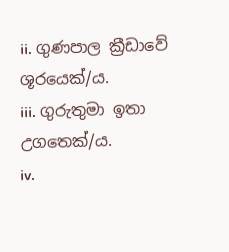ii. ගුණපාල ක්‍රීඩාවේ ශූරයෙක්/ය.
iii. ගුරුතුමා ඉතා උගතෙක්/ය.
iv.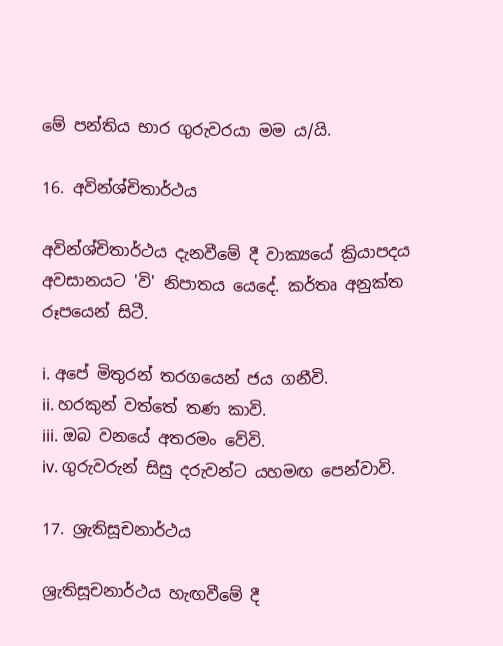මේ පන්තිය භාර ගුරුවරයා මම ය/යි.

16. අවින්ශ්චිතාර්ථය

අවින්ශ්චිතාර්ථය දැනවීමේ දී වාක්‍යයේ ක්‍රියාපදය අවසානයට 'වි' නිපාතය යෙදේ. කර්තෘ අනුක්ත රූපයෙන් සිටී.

i. අපේ මිතුරන් තරගයෙන් ජය ගනීවි.
ii. හරකුන් වත්තේ තණ කාවි.
iii. ඔබ වනයේ අතරමං වේවි.
iv. ගුරුවරුන් සිසු දරුවන්ට යහමඟ පෙන්වාවි.

17. ශ්‍රැතිසූචනාර්ථය

ශ්‍රැතිසූචනාර්ථය හැඟවීමේ දී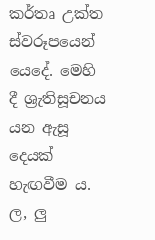කර්තෘ උක්ත ස්වරූපයෙන් යෙදේ. මෙහි දී ශ්‍රැතිසූචනය යන ඇසූ දෙයක් හැඟවීම ය. ල, ලු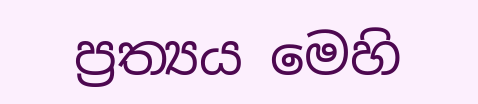ප්‍රත්‍යය මෙහි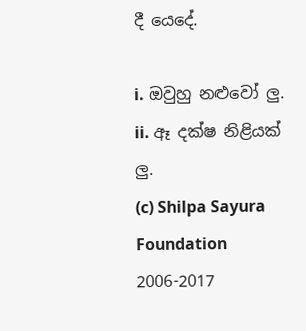දී යෙදේ.

i. ඔවුහු නළුවෝ ලු.
ii. ඈ දක්ෂ නිළියක් ලු.
(c) Shilpa Sayura Foundation 2006-2017